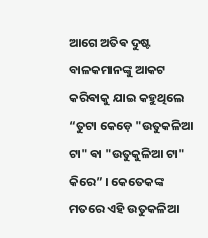ଆଗେ ଅତିଵ ଦୁଷ୍ଟ ବାଳକମାନଙ୍କୁ ଆକଟ କରିଵାକୁ ଯାଇ କହୁଥିଲେ “ତୁଟା କେଡ଼େ "ଉତୁକଳିଆ ଟା" ଵା "ଉତୁକୁଳିଆ ଟା" କିରେ” । କେତେକଙ୍କ ମତରେ ଏହି ଉତୁକଳିଆ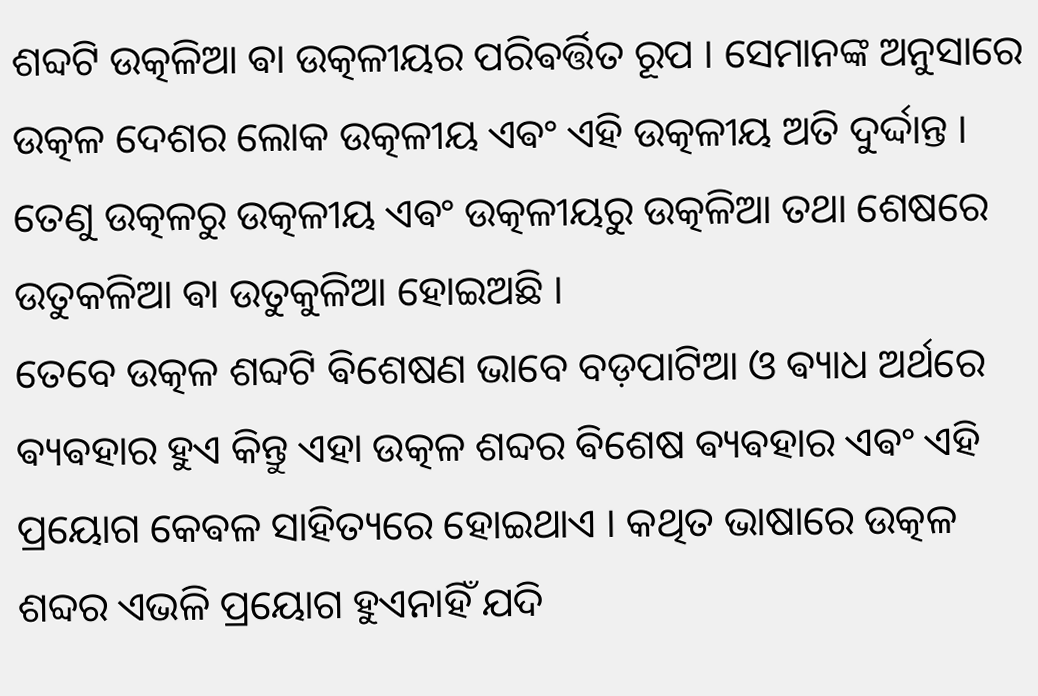ଶବ୍ଦଟି ଉତ୍କଳିଆ ଵା ଉତ୍କଳୀୟର ପରିଵର୍ତ୍ତିତ ରୂପ । ସେମାନଙ୍କ ଅନୁସାରେ ଉତ୍କଳ ଦେଶର ଲୋକ ଉତ୍କଳୀୟ ଏଵଂ ଏହି ଉତ୍କଳୀୟ ଅତି ଦୁର୍ଦ୍ଦାନ୍ତ । ତେଣୁ ଉତ୍କଳରୁ ଉତ୍କଳୀୟ ଏଵଂ ଉତ୍କଳୀୟରୁ ଉତ୍କଳିଆ ତଥା ଶେଷରେ ଉତୁକଳିଆ ଵା ଉତୁକୁଳିଆ ହୋଇଅଛି ।
ତେବେ ଉତ୍କଳ ଶବ୍ଦଟି ଵିଶେଷଣ ଭାବେ ବଡ଼ପାଟିଆ ଓ ଵ୍ୟାଧ ଅର୍ଥରେ ଵ୍ୟଵହାର ହୁଏ କିନ୍ତୁ ଏହା ଉତ୍କଳ ଶବ୍ଦର ଵିଶେଷ ଵ୍ୟଵହାର ଏଵଂ ଏହି ପ୍ରୟୋଗ କେଵଳ ସାହିତ୍ୟରେ ହୋଇଥାଏ । କଥିତ ଭାଷାରେ ଉତ୍କଳ ଶବ୍ଦର ଏଭଳି ପ୍ରୟୋଗ ହୁଏନାହିଁ ଯଦି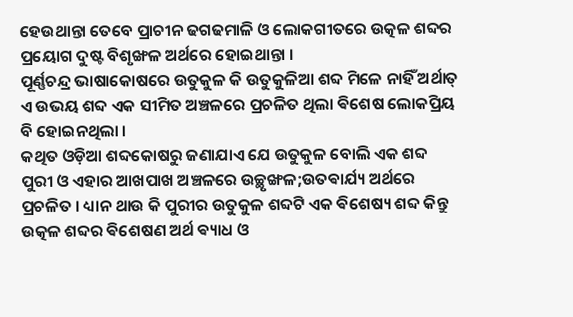ହେଉଥାନ୍ତା ତେବେ ପ୍ରାଚୀନ ଢଗଢମାଳି ଓ ଲୋକଗୀତରେ ଉତ୍କଳ ଶବ୍ଦର ପ୍ରୟୋଗ ଦୁଷ୍ଟ ବିଶୃଙ୍ଖଳ ଅର୍ଥରେ ହୋଇଥାନ୍ତା ।
ପୂର୍ଣ୍ଣଚନ୍ଦ୍ର ଭାଷାକୋଷରେ ଉତୁକୁଳ କି ଉତୁକୁଳିଆ ଶବ୍ଦ ମିଳେ ନାହିଁ ଅର୍ଥାତ୍ ଏ ଉଭୟ ଶବ୍ଦ ଏକ ସୀମିତ ଅଞ୍ଚଳରେ ପ୍ରଚଳିତ ଥିଲା ଵିଶେଷ ଲୋକପ୍ରିୟ ବି ହୋଇନଥିଲା ।
କଥିତ ଓଡ଼ିଆ ଶବ୍ଦକୋଷରୁ ଜଣାଯାଏ ଯେ ଉତୁକୁଳ ବୋଲି ଏକ ଶବ୍ଦ ପୁରୀ ଓ ଏହାର ଆଖପାଖ ଅଞ୍ଚଳରେ ଉଚ୍ଛୃଙ୍ଖଳ;ଉତଵାର୍ଯ୍ୟ ଅର୍ଥରେ ପ୍ରଚଳିତ । ଧ୍ୟାନ ଥାଉ କି ପୁରୀର ଉତୁକୁଳ ଶବ୍ଦଟି ଏକ ଵିଶେଷ୍ୟ ଶବ୍ଦ କିନ୍ତୁ ଉତ୍କଳ ଶବ୍ଦର ଵିଶେଷଣ ଅର୍ଥ ଵ୍ୟାଧ ଓ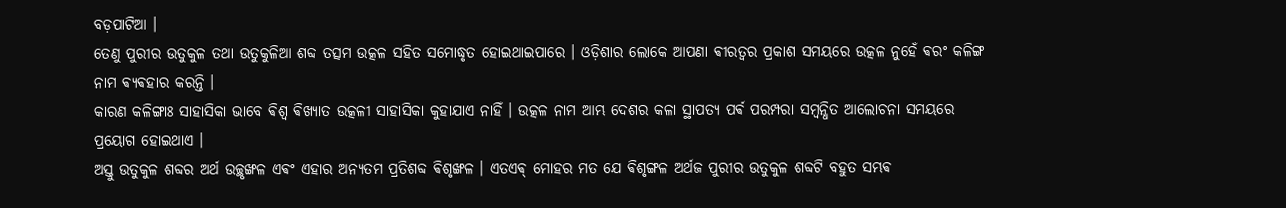ବଡ଼ପାଟିଆ ।
ତେଣୁ ପୁରୀର ଉତୁକୁଳ ତଥା ଉତୁକୁଳିଆ ଶବ୍ଦ ତତ୍ସମ ଉତ୍କଳ ସହିତ ସମୋଦ୍ଧୃତ ହୋଇଥାଇପାରେ । ଓଡ଼ିଶାର ଲୋକେ ଆପଣା ଵୀରତ୍ଵର ପ୍ରକାଶ ସମୟରେ ଉତ୍କଳ ନୁହେଁ ଵରଂ କଳିଙ୍ଗ ନାମ ଵ୍ୟଵହାର କରନ୍ତି ।
କାରଣ କଳିଙ୍ଗାଃ ସାହାସିକା ଭାବେ ଵିଶ୍ଵ ଵିଖ୍ୟାତ ଉତ୍କଳୀ ସାହାସିକା କୁହାଯାଏ ନାହିଁ । ଉତ୍କଳ ନାମ ଆମ୍ଭ ଦେଶର କଳା ସ୍ଥାପତ୍ୟ ପର୍ଵ ପରମ୍ପରା ସମ୍ବନ୍ଧିତ ଆଲୋଚନା ସମୟରେ ପ୍ରୟୋଗ ହୋଇଥାଏ ।
ଅସ୍ତୁ ଉତୁକୁଳ ଶବ୍ଦର ଅର୍ଥ ଉଚ୍ଛୃଙ୍ଖଳ ଏଵଂ ଏହାର ଅନ୍ୟତମ ପ୍ରତିଶବ୍ଦ ଵିଶୃଙ୍ଖଳ । ଏତଏଵ୍ ମୋହର ମତ ଯେ ଵିଶୃଙ୍ଗଳ ଅର୍ଥଜ ପୁରୀର ଉତୁକୁଳ ଶବ୍ଦଟି ବହୁତ ସମ୍ଭଵ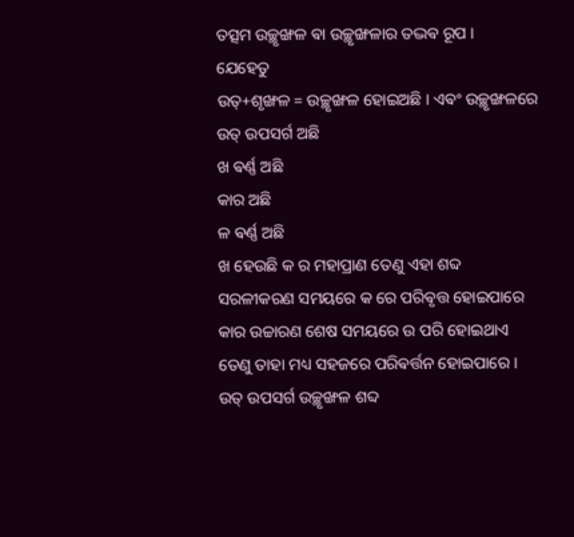ତତ୍ସମ ଉଚ୍ଛୃଙ୍ଖଳ ଵା ଉଚ୍ଛୃଙ୍ଖଳାର ତଦ୍ଭଵ ରୂପ ।
ଯେହେତୁ
ଉତ୍+ଶୃଙ୍ଖଳ = ଉଚ୍ଛୃଙ୍ଖଳ ହୋଇଅଛି । ଏଵଂ ଉଚ୍ଛୃଙ୍ଖଳରେ
ଉତ୍ ଉପସର୍ଗ ଅଛି
ଖ ଵର୍ଣ୍ଣ ଅଛି
କାର ଅଛି
ଳ ଵର୍ଣ୍ଣ ଅଛି
ଖ ହେଉଛି କ ର ମହାପ୍ରାଣ ତେଣୁ ଏହା ଶବ୍ଦ ସରଳୀକରଣ ସମୟରେ କ ରେ ପରିଵୃତ୍ତ ହୋଇପାରେ
କାର ଉଚ୍ଚାରଣ ଶେଷ ସମୟରେ ଉ ପରି ହୋଇଥାଏ ତେଣୁ ତାହା ମଧ୍ୟ ସହଜରେ ପରିଵର୍ତ୍ତନ ହୋଇପାରେ । ଉତ୍ ଉପସର୍ଗ ଉଚ୍ଛୃଙ୍ଖଳ ଶବ୍ଦ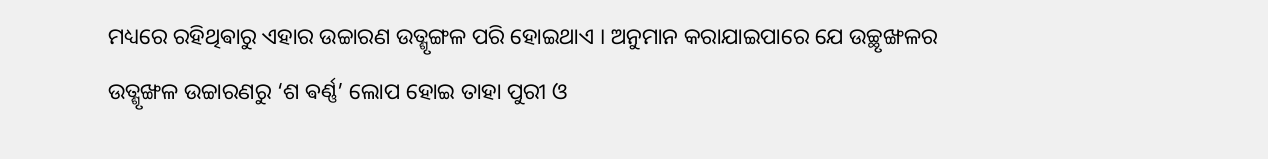ମଧ୍ୟରେ ରହିଥିଵାରୁ ଏହାର ଉଚ୍ଚାରଣ ଉତ୍ଶୃଙ୍ଗଳ ପରି ହୋଇଥାଏ । ଅନୁମାନ କରାଯାଇପାରେ ଯେ ଉଚ୍ଛୃଙ୍ଖଳର ଉତ୍ଶୃଙ୍ଖଳ ଉଚ୍ଚାରଣରୁ ‘ଶ ଵର୍ଣ୍ଣ’ ଲୋପ ହୋଇ ତାହା ପୁରୀ ଓ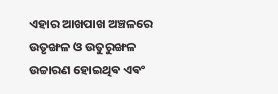ଏହାର ଆଖପାଖ ଅଞ୍ଚଳରେ ଉତୃଙ୍ଖଳ ଓ ଉତୁରୁଙ୍ଖଳ ଉଚ୍ଚାରଣ ହୋଇଥିଵ ଏଵଂ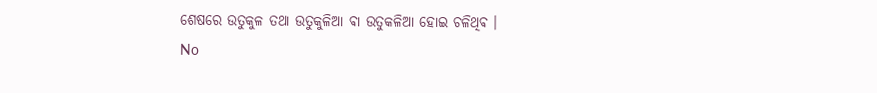ଶେଷରେ ଉତୁକୁଳ ତଥା ଉତୁକୁଳିଆ ଵା ଉତୁକଳିଆ ହୋଇ ଚଳିଥିଵ ।
No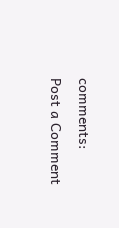comments:
Post a Comment